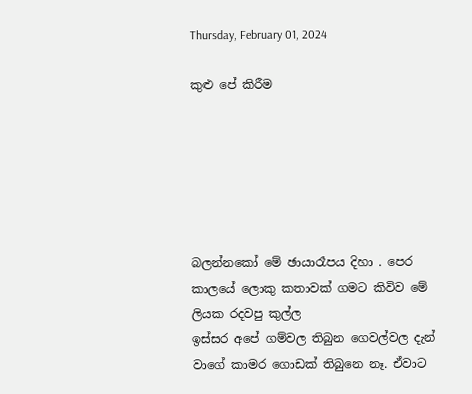Thursday, February 01, 2024

කුළු පේ කිරීම






බලන්නකෝ මේ ඡායාරෑපය දිහා . පෙර කාලයේ ලොකු කතාවක් ගමට කිවිව මේ ලියක රදවපු කුල්ල
ඉස්සර අපේ ගම්වල තිබුන ගෙවල්වල දැන් වාගේ කාමර ගොඩක් තිබුනෙ නෑ. ඒවාට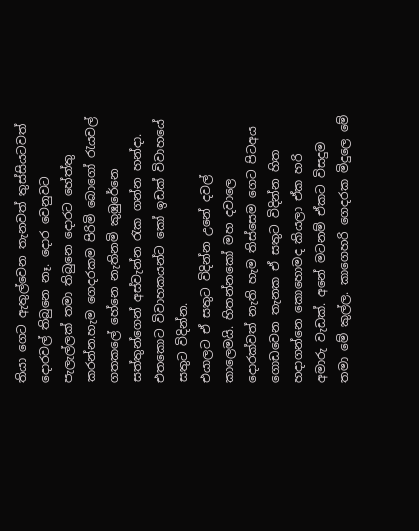තියා ගෙට ඇතුල්වෙන තැනවත් තුස්සියටවත් දොරවල් තිබුනෙ නෑ. දොර වෙනුවට පැලැල්ලක් තමා තිබුනෙ දොරට හේත්තු කරන්න.හැම ගෙදරකම පිරිමි බොගෝ රැයවල් ගතකලේ හේනෙ නැතිනමි කුඹුරේනෙ සත්තුන්ගෙන් අස්වැන්න රැක ගන්න හන්දා. එතකොට විවාහකයන්ට කෝ ඉඩක් විවාහයේ සතුට විදින්න.
එයාලට ඒ සතුට විදින්න උනේ දවල් කාලෙමයි. හිතන්නකෝ මහ දවාලෙ දොරක්වත් නැති හැම තිස්සෙම ගෙට පිටඅය ගොඩවෙන තැනක ඒ සතුට විදින්න හිත හදාගන්නෙ කොහොමද කියලා ඒක හරි අමාරු වැඩක්. අනේ මටනම් ඒකට විසදුම තමා මේ කුල්ල. කාගෙහරි ගෙදරක මිදුලෙ මේ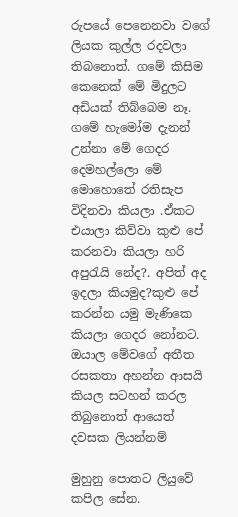රුපයේ පෙනෙනවා වගේ ලියක කුල්ල රදවලා තිබනොත්. ගමේ කිසිම කෙනෙක් මේ මිදුලට අඩියක් තිබ්බෙම නෑ. ගමේ හැමෝම දැනන් උන්නා මේ ගෙදර දෙමහල්ලො මේ මොහොතේ රතිසැප විදිනවා කියලා .ඒකට එයාලා කිව්වා කුළු පේ කරනවා කියලා හරි අපුරැයි නේද?. අපිත් අද ඉදලා කියමුද?කුළු පේ කරන්න යමු මැණිකෙ කියලා ගෙදර නෝනට.
ඔයාල මේවගේ අතීත රසකතා අහන්න ආසයි කියල සටහන් කරල තිබුනොත් ආයෙත් දවසක ලියන්නම්

මුහුනු පොතට ලියුවේ කපිල සේන.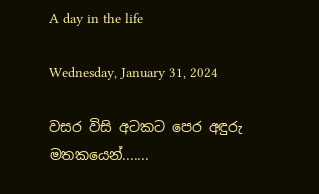A day in the life

Wednesday, January 31, 2024

වසර විසි අටකට පෙර අඳුරු මතකයෙන්.......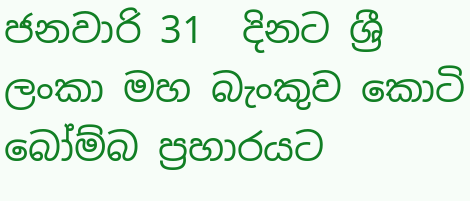ජනවාරි 31  දිනට ශ්‍රී ලංකා මහ බැංකුව කොටි බෝම්බ ප්‍රහාරයට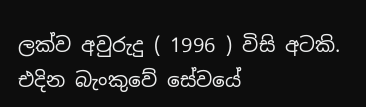ලක්ව අවුරුදු ( 1996 ) විසි අටකි. එදින බැංකුවේ සේවයේ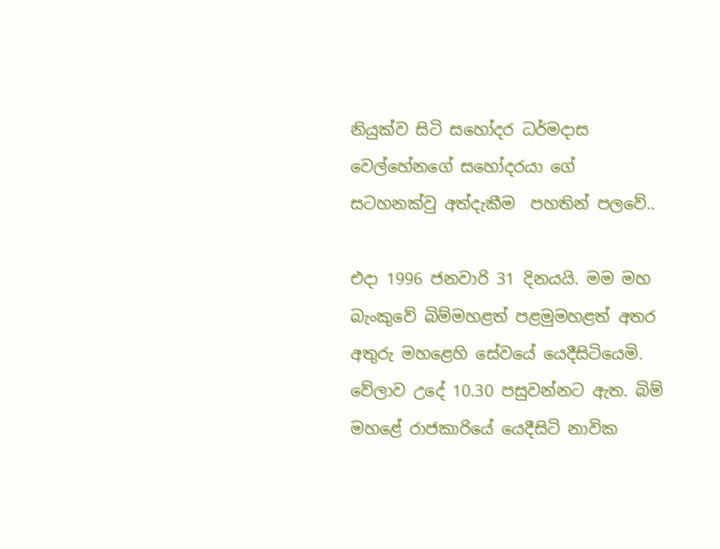නියුක්ව සිටි සහෝදර ධර්මදාස වෙල්හේනගේ සහෝදරයා ගේ  සටහනක්වු අත්දැකීම  පහතින් පලවේ..

එදා 1996 ජනවාරි 31 දිනයයි. මම මහ බැංකුවේ බිම්මහළත් පළමුමහළත් අතර අතුරු මහළෙහි සේවයේ යෙදීසිටියෙමි. වේලාව උදේ 10.30 පසුවන්නට ඇත. බිම් මහළේ රාජකාරියේ යෙදීසිටි නාවික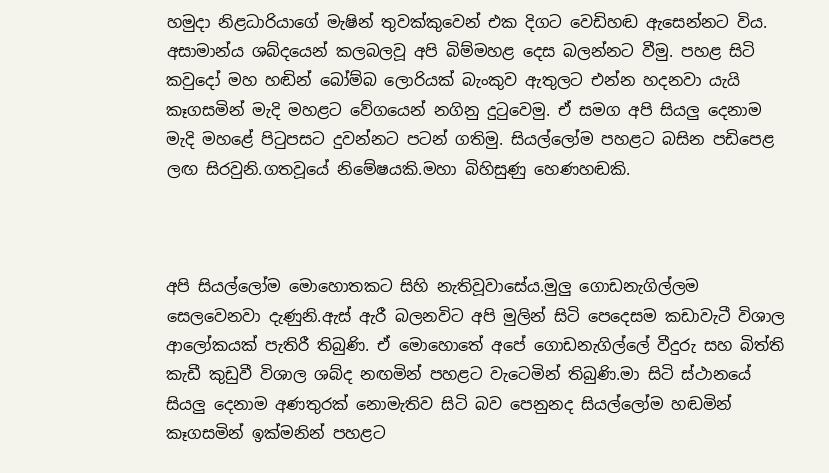හමුදා නිළධාරියාගේ මැෂින් තුවක්කුවෙන් එක දිගට වෙඩිහඬ ඇසෙන්නට විය. අසාමාන්ය ශබ්දයෙන් කලබලවූ අපි බිම්මහළ දෙස බලන්නට වීමු. පහළ සිටි කවුදෝ මහ හඬින් බෝම්බ ලොරියක් බැංකුව ඇතුලට එන්න හදනවා යැයි කෑගසමින් මැදි මහළට වේගයෙන් නගිනු දුටුවෙමු. ඒ සමග අපි සියලු දෙනාම මැදි මහළේ පිටුපසට දුවන්නට පටන් ගතිමු. සියල්ලෝම පහළට බසින පඩිපෙළ ලඟ සිරවුනි.ගතවූයේ නිමේෂයකි.මහා බිහිසුණු හෙණහඬකි.



අපි සියල්ලෝම මොහොතකට සිහි නැතිවූවාසේය.මුලු ගොඩනැගිල්ලම සෙලවෙනවා දැණුනි.ඇස් ඇරී බලනවිට අපි මුලින් සිටි පෙදෙසම කඩාවැටී විශාල ආලෝකයක් පැතිරී තිබුණි. ඒ මොහොතේ අපේ ගොඩනැගිල්ලේ වීදුරු සහ බිත්ති කැඩී කුඩුවී විශාල ශබ්ද නඟමින් පහළට වැටෙමින් තිබුණි.මා සිටි ස්ථානයේ සියලු දෙනාම අණතුරක් නොමැතිව සිටි බව පෙනුනද සියල්ලෝම හඬමින් කෑගසමින් ඉක්මනින් පහළට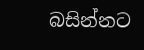බසින්නට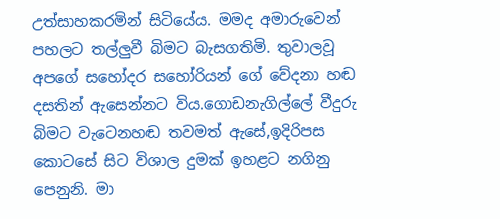උත්සාහකරමින් සිටියේය. මමද අමාරුවෙන් පහලට තල්ලුවී බිමට බැසගතිමි. තුවාලවූ අපගේ සහෝදර සහෝරියන් ගේ වේදනා හඬ දසතින් ඇසෙන්නට විය.ගොඩනැගිල්ලේ වීදුරු බිමට වැටෙනහඬ තවමත් ඇසේ,ඉදිරිපස කොටසේ සිට විශාල දුමක් ඉහළට නගිනු පෙනුනි. මා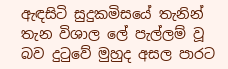ඇඳසිටි සුදුකමිසයේ තැනින් තැන විශාල ලේ පැල්ලම් වූ බව දුටුවේ මුහුද අසල පාරට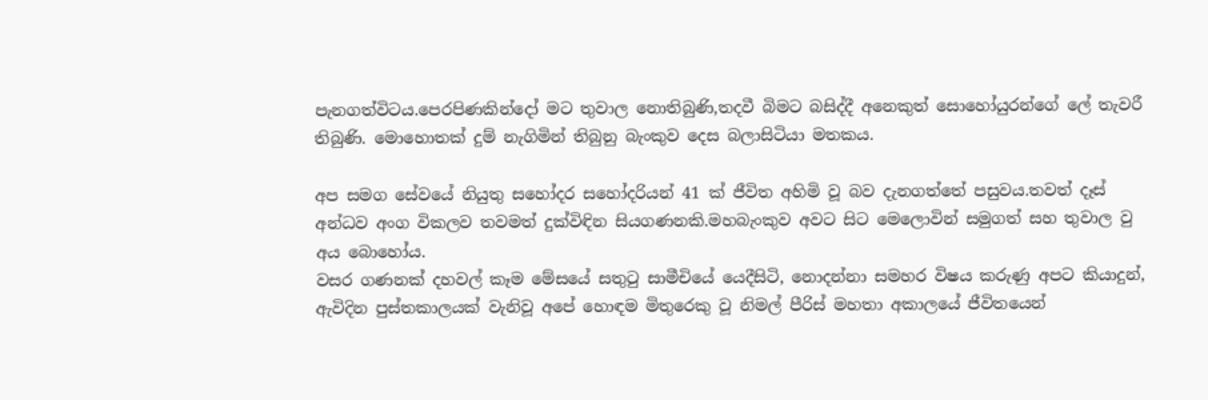පැනගත්විටය.පෙරපිණකින්දෝ මට තුවාල නොතිබුණි,තදවී බිමට බසිද්දී අනෙකුත් සොහෝයුරන්ගේ ලේ තැවරී තිබුණි. මොහොතක් දුම් නැගිමින් තිබුනු බැංකුව දෙස බලාසිටියා මතකය.

අප සමග සේවයේ නියුතු සහෝදර සහෝදරියන් 41 ක් ජීවිත අහිමි වූ බව දැනගත්තේ පසුවය.තවත් දෑස් අන්ධව අංග විකලව තවමත් දුක්විඳින සියගණනකි.මහබැංකුව අවට සිට මෙලොවින් සමුගත් සහ තුවාල වු අය බොහෝය.
වසර ගණනක් දහවල් කෑම මේසයේ සතුටු සාමීචියේ යෙදීසිටි, නොදන්නා සමහර විෂය කරුණු අපට කියාදුන්, ඇවිදින පුස්තකාලයක් වැනිවූ අපේ හොඳම මිතුරෙකු වූ නිමල් පීරිස් මහතා අකාලයේ ජීවිතයෙන්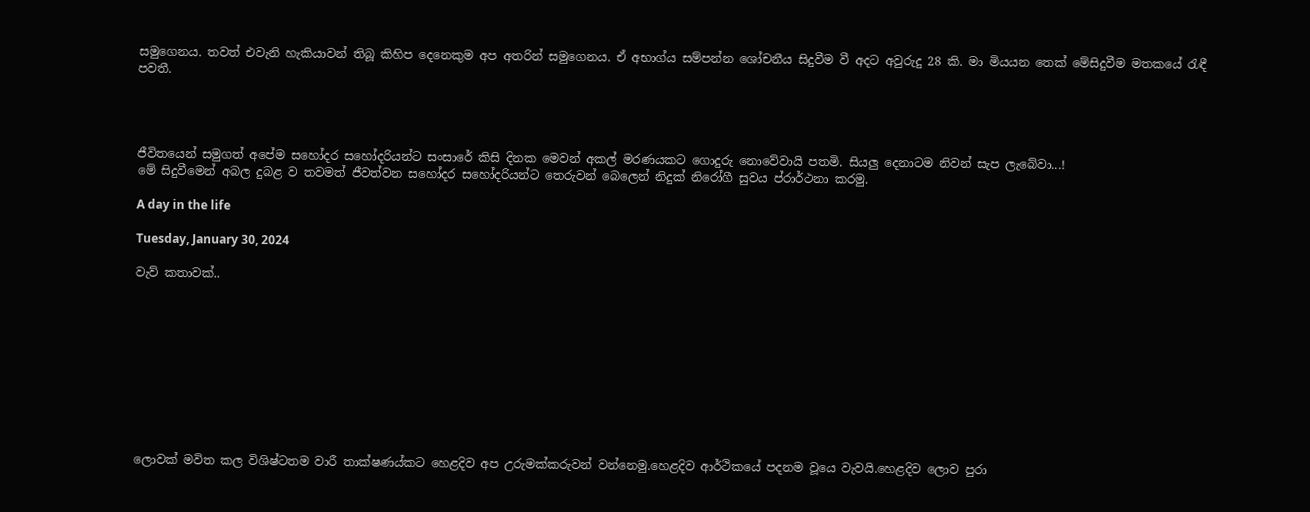සමුගෙනය. තවත් එවැනි හැකියාවන් තිබූ කිහිප දෙනෙකුම අප අතරින් සමුගෙනය. ඒ අභාග්ය සම්පන්න ශෝචනීය සිදුවීම වී අදට අවුරුදු 28 කි. මා මියයන තෙක් මේසිදුවීම මතකයේ රැඳී පවතී.




ජීවිතයෙන් සමුගත් අපේම සහෝදර සහෝදරියන්ට සංසාරේ කිසි දිනක මෙවන් අකල් මරණයකට ගොදුරු නොවේවායි පතමි. සියලු දෙනාටම නිවන් සැප ලැබේවා...!
මේ සිදුවීමෙන් අබල දුබළ ව තවමත් ජීවත්වන සහෝදර සහෝදරියන්ට තෙරුවන් බෙලෙන් නිදුක් නිරෝගී සුවය ප්රාර්ථනා කරමු.

A day in the life

Tuesday, January 30, 2024

වැව් කතාවක්..










ලොවක් මවිත කල විශිෂ්ටතම වාරී තාක්ෂණය්කට හෙළදිව අප උරුමක්කරුවන් වන්නෙමු.හෙළදිව ආර්ථිකයේ පදනම වූයෙ වැවයි.හෙළදිව ලොව පුරා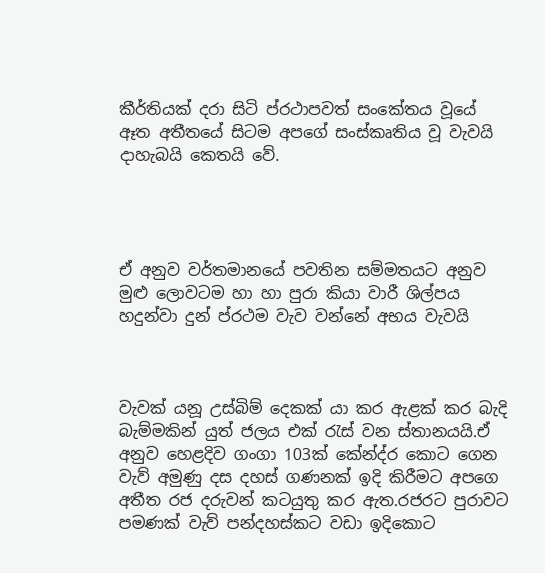කීර්තියක් දරා සිටි ප්රථාපවත් සංකේතය වූයේ ඈත අතීතයේ සිටම අපගේ සංස්කෘතිය වූ වැවයි දාහැබයි කෙතයි වේ.




ඒ අනුව වර්තමානයේ පවතින සම්මතයට අනුව මුළු ලොවටම හා හා පුරා කියා වාරී ශිල්පය හදුන්වා දුන් ප්රථම වැව වන්නේ අභය වැවයි



වැවක් යනූ උස්බිම් දෙකක් යා කර ඇළක් කර බැදි බැම්මකින් යුත් ජලය එක් රැස් වන ස්තානයයි.ඒ අනුව හෙළදිව ගංගා 103ක් කේන්ද්ර කොට ගෙන වැව් අමුණු දස දහස් ගණනක් ඉදි කිරීමට අපගෙ අතීත රජ දරුවන් කටයුතු කර ඇත.රජරට පුරාවට පමණක් වැව් පන්දහස්කට වඩා ඉදිකොට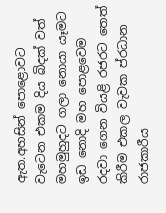ඇත.අහසින් පොළොවට වැටෙන එකම දිය බිදක් වත් මහමුහුදට ගලා නොයා යෑමට ඉඩ නොදි මහ පොළවෙම රදවා ගෙන වියළි රජරට තෙත් කිරීම එකල වැවක ප්රධාන රාජකාරීය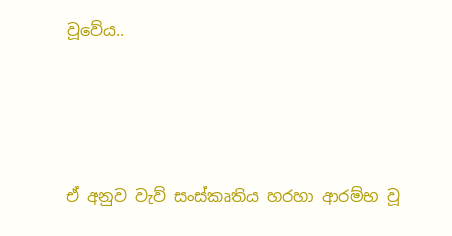වූවේය..




ඒ අනුව වැව් සංස්කෘතිය හරහා ආරම්භ වූ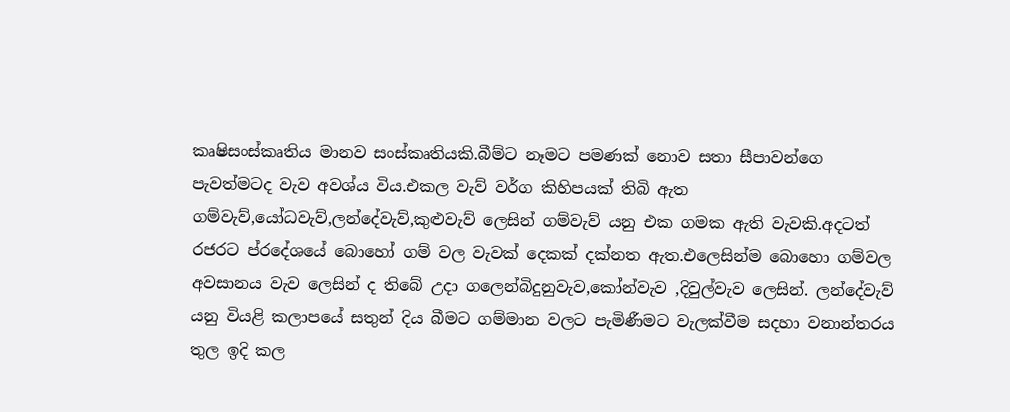කෘෂිසංස්කෘතිය මානව සංස්කෘතියකි.බීම්ට නෑමට පමණක් නොව සතා සීපාවන්ගෙ පැවත්මටද වැව අවශ්ය විය.එකල වැව් වර්ග කිහිපයක් තිබි ඇත ගම්වැව්,යෝධවැව්,ලන්දේවැව්,කුළුවැව් ලෙසින් ගම්වැව් යනු එක ගමක ඇති වැවකි.අදටත් රජරට ප්රදේශයේ බොහෝ ගම් වල වැවක් දෙකක් දක්නත ඇත.එලෙසින්ම බොහො ගම්වල අවසානය වැව ලෙසින් ද තිබේ උදා ගලෙන්බිදුනුවැව,කෝන්වැව ,දිවුල්වැව ලෙසින්. ලන්දේවැව් යනු වියළි කලාපයේ සතුන් දිය බීමට ගම්මාන වලට පැමිණීමට වැලක්වීම සදහා වනාන්තරය තුල ඉදි කල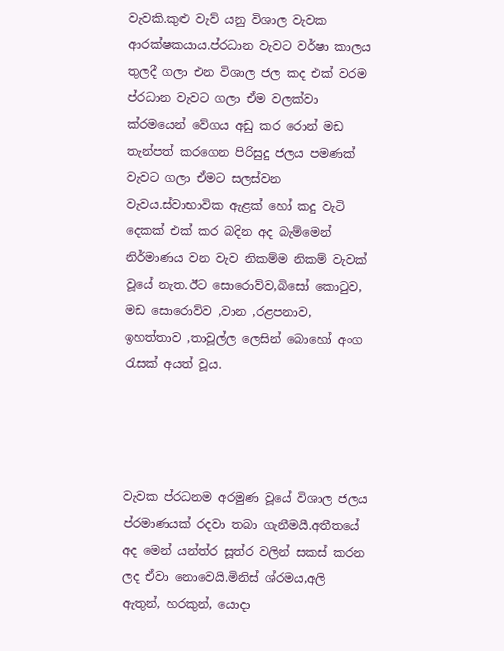වැවකි.කුළු වැව් යනු විශාල වැවක ආරක්ෂකයාය.ප්රධාන වැවට වර්ෂා කාලය තුලදී ගලා එන විශාල ජල කද එක් වරම ප්රධාන වැවට ගලා ඒම වලක්වා ක්රමයෙන් වේගය අඩු කර රොන් මඩ තැන්පත් කරගෙන පිරිසුදු ජලය පමණක් වැවට ගලා ඒමට සලස්වන වැවය.ස්වාභාවික ඇළක් හෝ කදු වැටි දෙකක් එක් කර බදින අද බැම්මෙන් නිර්මාණය වන වැව නිකම්ම නිකම් වැවක් වූයේ නැත.ඊට සොරොව්ව,බිසෝ කොටුව, මඩ සොරොව්ව ,වාන ,රළපනාව, ඉහත්තාව ,තාවූල්ල ලෙසින් බොහෝ අංග රැසක් අයත් වූය.




වැවක ප්රධනම අරමුණ වූයේ විශාල ජලය ප්රමාණයක් රදවා තබා ගැනීමයී.අතීතයේ අද මෙන් යන්ත්ර සූත්ර වලින් සකස් කරන ලද ඒවා නොවෙයි.මිනිස් ශ්රමය,අලි ඇතුන්, හරකුන්, යොදා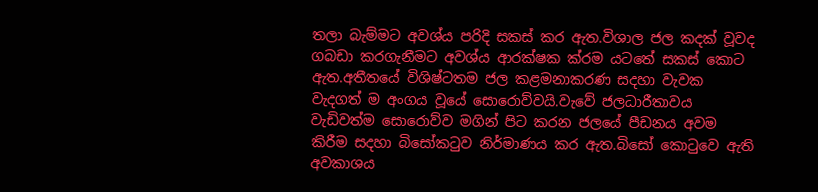තලා බැම්මට අවශ්ය පරිදි සකස් කර ඇත.විශාල ජල කදක් වූවද ගබඩා කරගැනීමට අවශ්ය ආරක්ෂක ක්රම යටතේ සකස් කොට ඇත.අතීතයේ විශිෂ්ටතම ජල කළමනාකරණ සදහා වැවක වැදගත් ම අංගය වූයේ සොරොව්වයි.වැවේ ජලධාරීතාවය වැඩිවත්ම සොරොව්ව මගින් පිට කරන ජලයේ පීඩනය අවම කිරීම සදහා බිසෝකටුව නිර්මාණය කර ඇත.බිසෝ කොටුවෙ ඇති අවකාශය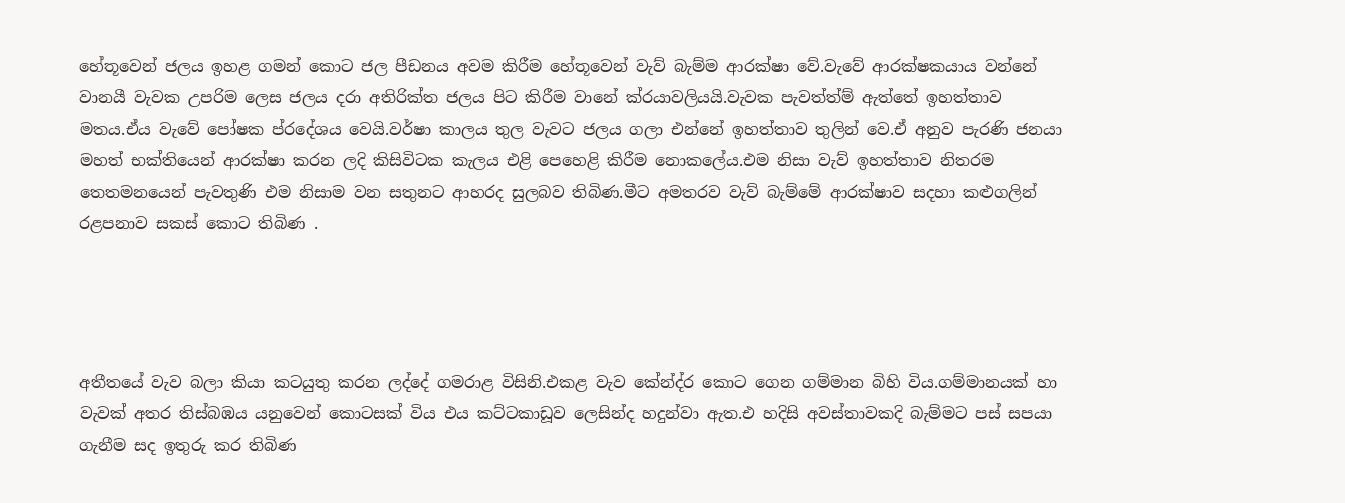හේතූවෙන් ජලය ඉහළ ගමන් කොට ජල පීඩනය අවම කිරීම හේතූවෙන් වැව් බැම්ම ආරක්ෂා වේ.වැවේ ආරක්ෂකයාය වන්නේ වානයී වැවක උපරිම ලෙස ජලය දරා අතිරික්ත ජලය පිට කිරීම වානේ ක්රයාවලියයි.වැවක පැවත්ත්ම් ඇත්තේ ඉහත්තාව මතය.ඒය වැවේ පෝෂක ප්රදේශය වෙයි.වර්ෂා කාලය තුල වැවට ජලය ගලා එන්නේ ඉහත්තාව තුලින් වෙ.ඒ අනුව පැරණි ජනයා මහත් භක්තියෙන් ආරක්ෂා කරන ලදි කිසිවිටක කැලය එළි පෙහෙළි කිරීම නොකලේය.එම නිසා වැව් ඉහත්තාව නිතරම තෙතමනයෙන් පැවතුණි එම නිසාම වන සතුනට ආහරද සුලබව තිබිණ.මීට අමතරව වැව් බැම්මේ ආරක්ෂාව සදහා කළුගලින් රළපනාව සකස් කොට තිබිණ .




අතීතයේ වැව බලා කියා කටයුතු කරන ලද්දේ ගමරාළ විසිනි.එකළ වැව කේන්ද්ර කොට ගෙන ගම්මාන බිහි විය.ගම්මානයක් හා වැවක් අතර තිස්බඹය යනුවෙන් කොටසක් විය එය කට්ටකාඩූව ලෙසින්ද හදුන්වා ඇත.එ හදිසි අවස්තාවකදි බැම්මට පස් සපයා ගැනීම සද ඉතුරු කර තිබිණ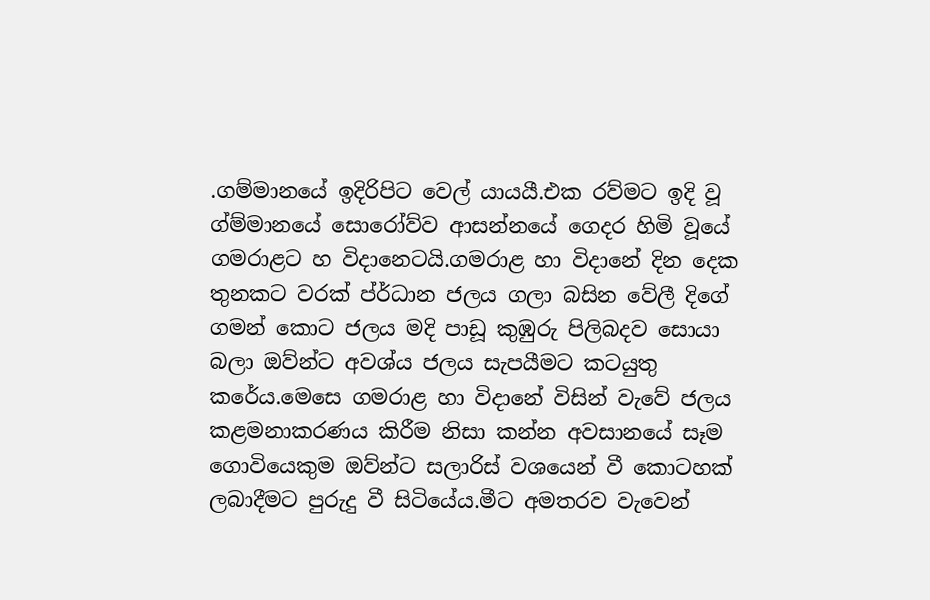.ගම්මානයේ ඉදිරිපිට වෙල් යායයී.එක රව්මට ඉදි වූ ග්ම්මානයේ සොරෝව්ව ආසන්නයේ ගෙදර හිමි වූයේ ගමරාළට හ විදානෙටයි.ගමරාළ හා විදානේ දින දෙක තුනකට වරක් ප්ර්ධාන ජලය ගලා බසින වේලී දිගේ ගමන් කොට ජලය මදි පාඩූ කුඹුරු පිලිබදව සොයා බලා ඔව්න්ට අවශ්ය ජලය සැපයීමට කටයුතු කරේය.මෙසෙ ගමරාළ හා විදානේ විසින් වැවේ ජලය කළමනාකරණය කිරීම නිසා කන්න අවසානයේ සෑම ගොවියෙකුම ඔව්න්ට සලාරිස් වශයෙන් වී කොටහක් ලබාදීමට පුරුදු වී සිටියේය.මීට අමතරව වැවෙන්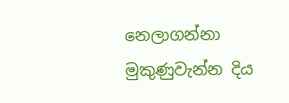නෙලාගන්නා මුකුණුවැන්න දිය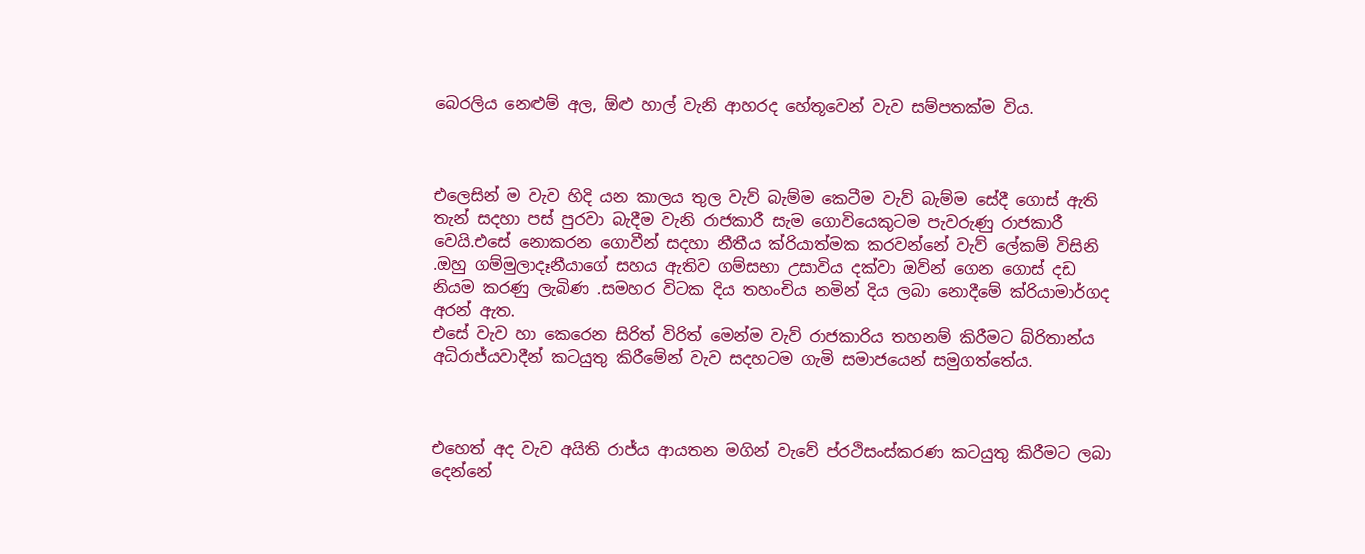බෙරලිය නෙළුම් අල, ඕළු හාල් වැනි ආහරද හේතූවෙන් වැව සම්පතක්ම විය.



එලෙසින් ම වැව හිදි යන කාලය තුල වැව් බැම්ම කෙටීම වැව් බැම්ම සේදී ගොස් ඇති තැන් සදහා පස් පුරවා බැදීම වැනි රාජකාරී සැම ගොවියෙකුටම පැවරුණු රාජකාරී වෙයි.එසේ නොකරන ගොවීන් සදහා නීතීය ක්රියාත්මක කරවන්නේ වැව් ලේකම් විසිනි .ඔහු ගම්මුලාදෑනීයාගේ සහය ඇතිව ගම්සභා උසාවිය දක්වා ඔව්න් ගෙන ගොස් දඩ නියම කරණු ලැබිණ .සමහර විටක දිය තහංචිය නමින් දිය ලබා නොදීමේ ක්රියාමාර්ගද අරන් ඇත.
එසේ වැව හා කෙරෙන සිරිත් විරිත් මෙන්ම වැව් රාජකාරිය තහනම් කිරීමට බ්රිතාන්ය අධිරාජ්යවාදීන් කටයුතු කිරීමේන් වැව සදහටම ගැමි සමාජයෙන් සමුගත්තේය.



එහෙත් අද වැව අයිති රාජ්ය ආයතන මගින් වැවේ ප්රථිසංස්කරණ කටයුතු කිරීමට ලබා දෙන්නේ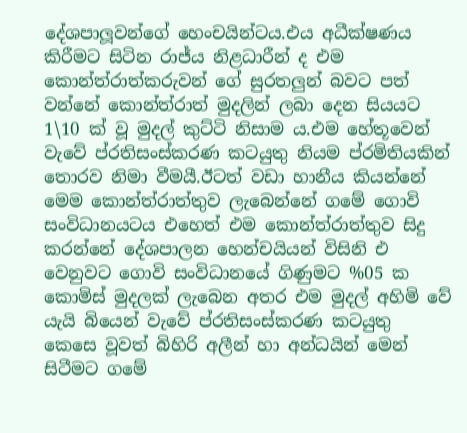දේශපාලූවන්ගේ හෙංචයින්ටය.එය අධීක්ෂණය කිරීමට සිටින රාජ්ය නිළධාරීන් ද එම කොන්ත්රාත්කරුවන් ගේ සුරතලුන් බවට පත් වන්නේ කොන්ත්රාත් මුදලින් ලබා දෙන සියයට 1\10 ක් වූ මුදල් කුට්ටි නිසාම ය.එම හේතූවෙන් වැවේ ප්රතිසංස්කරණ කටයුතු නියම ප්රමිතියකින් තොරව නිමා වීමයී.ඊටත් වඩා හානීය කියන්නේ මෙම කොන්ත්රාත්තුව ලැබෙන්නේ ගමේ ගොවි සංවිධානයටය එහෙත් එම කොන්ත්රාත්තුව සිදු කරන්නේ දේශපාලන හෙන්චයියන් විසිනි එ වෙනුවට ගොවි සංවිධානයේ ගිණුමට %05 ක කොමිස් මුදලක් ලැබෙන අතර එම මුදල් අහිමි වේ යැයි බියෙන් වැවේ ප්රතිසංස්කරණ කටයුතු කෙසෙ වූවත් බිහිරි අලීන් හා අන්ධයින් මෙන් සිටීමට ගමේ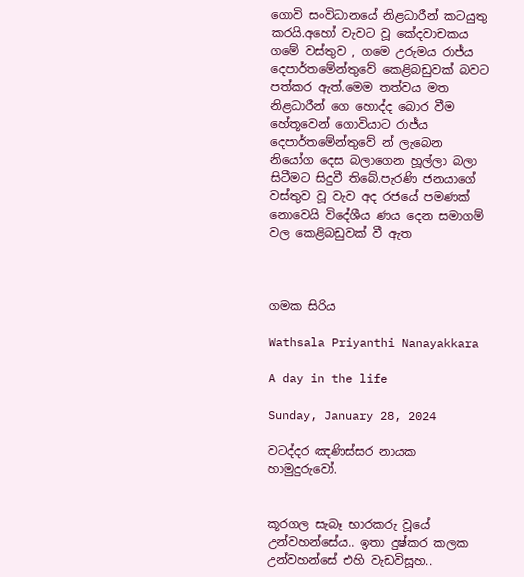ගොවි සංවිධානයේ නිළධාරීන් කටයුතු කරයි.අහෝ වැවට වූ කේදවාචකය ගමේ වස්තුව , ගමෙ උරුමය රාජ්ය දෙපාර්තමේන්තුවේ කෙළිබඩුවක් බවට පත්කර ඇත්.මෙම තත්වය මත නිළධාරීන් ගෙ හොද්ද බොර වීම හේතූවෙන් ගොවියාට රාජ්ය දෙපාර්තමේන්තුවේ න් ලැබෙන නියෝග දෙස බලාගෙන හූල්ලා බලා සිටීමට සිදුවී තිබේ.පැරණි ජනයාගේ වස්තුව වූ වැව අද රජයේ පමණක් නොවෙයි විදේශීය ණය දෙන සමාගම් වල කෙළිබඩුවක් වී ඇත



ගමක සිරිය

Wathsala Priyanthi Nanayakkara

A day in the life

Sunday, January 28, 2024

වටද්දර ඤණිස්සර නායක හාමුදුරුවෝ.


කූරගල සැබෑ භාරකරු වූයේ උන්වහන්සේය.. ඉතා දුෂ්කර කලක උන්වහන්සේ එහි වැඩවිසූහ..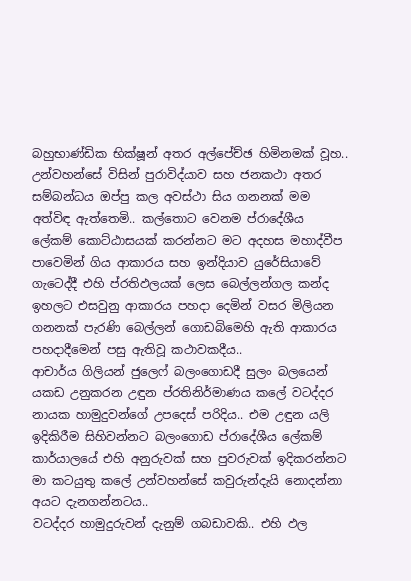බහුභාණ්ඩික භික්ෂූන් අතර අල්පේච්ඡ හිමිනමක් වූහ.. උන්වහන්සේ විසින් පුරාවිද්යාව සහ ජනකථා අතර සම්බන්ධය ඔප්පු කල අවස්ථා සිය ගනනක් මම අත්විඳ ඇත්තෙමි.. කල්තොට වෙනම ප්රාදේශීය ලේකම් කොට්ඨාසයක් කරන්නට මට අදහස මහාද්වීප පාවෙමින් ගිය ආකාරය සහ ඉන්දියාව යුරේසියාවේ ගැටෙද්දී එහි ප්රතිඵලයක් ලෙස බෙල්ලන්ගල කන්ද ඉහලට එසවුනු ආකාරය පහදා දෙමින් වසර මිලියන ගනනක් පැරණි බෙල්ලන් ගොඩබිමෙහි ඇති ආකාරය පහදාදීමෙන් පසු ඇතිවූ කථාවකදීය..
ආචාර්ය ගිලියන් ජුලෙෆ් බලංගොඩදී සුලං බලයෙන් යකඩ උනුකරන උඳුන ප්රතිනිර්මාණය කලේ වටද්දර නායක හාමුදුවන්ගේ උපදෙස් පරිදිය.. එම උඳුන යලි ඉදිකිරීම සිහිවන්නට බලංගොඩ ප්රාදේශීය ලේකම් කාර්යාලයේ එහි අනුරුවක් සහ පුවරුවක් ඉදිකරන්නට මා කටයුතු කලේ උන්වහන්සේ කවුරුන්දැයි නොදන්නා අයට දැනගන්නටය..
වටද්දර හාමුදුරුවන් දැනුම් ගබඩාවකි.. එහි ඵල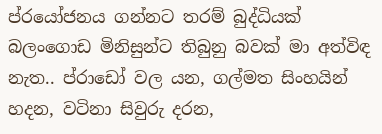ප්රයෝජනය ගන්නට තරම් බුද්ධියක් බලංගොඩ මිනිසුන්ට තිබුනු බවක් මා අත්විඳ නැත.. ප්රාඩෝ වල යන, ගල්මත සිංහයින් හදන, වටිනා සිවුරු දරන,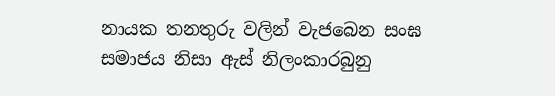නායක තනතුරු වලින් වැජබෙන සංඝ සමාජය නිසා ඇස් නිලංකාරබුනු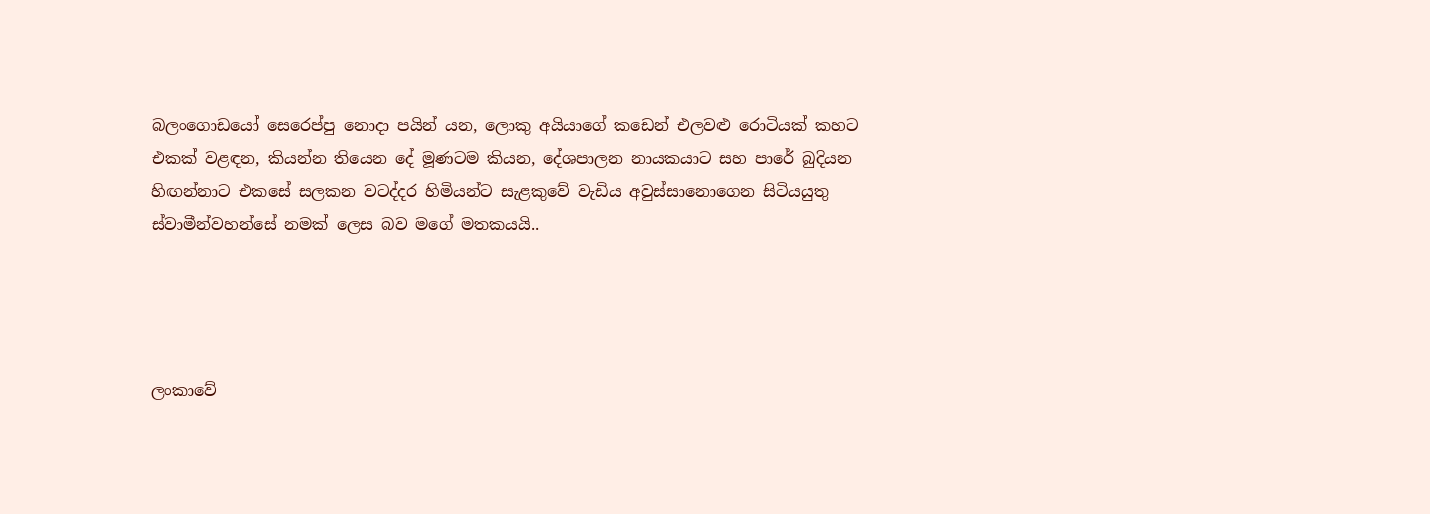බලංගොඩයෝ සෙරෙප්පු නොදා පයින් යන, ලොකු අයියාගේ කඩෙන් එලවළු රොටියක් කහට එකක් වළඳන, කියන්න තියෙන දේ මූණටම කියන, දේශපාලන නායකයාට සහ පාරේ බුදියන හිඟන්නාට එකසේ සලකන වටද්දර හිමියන්ට සැළකුවේ වැඩිය අවුස්සානොගෙන සිටියයුතු ස්වාමීන්වහන්සේ නමක් ලෙස බව මගේ මතකයයි..




ලංකාවේ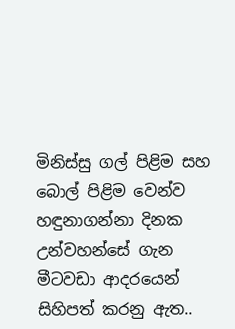මිනිස්සු ගල් පිළිම සහ බොල් පිළිම වෙන්ව හඳුනාගන්නා දිනක උන්වහන්සේ ගැන මීටවඩා ආදරයෙන් සිහිපත් කරනු ඇත..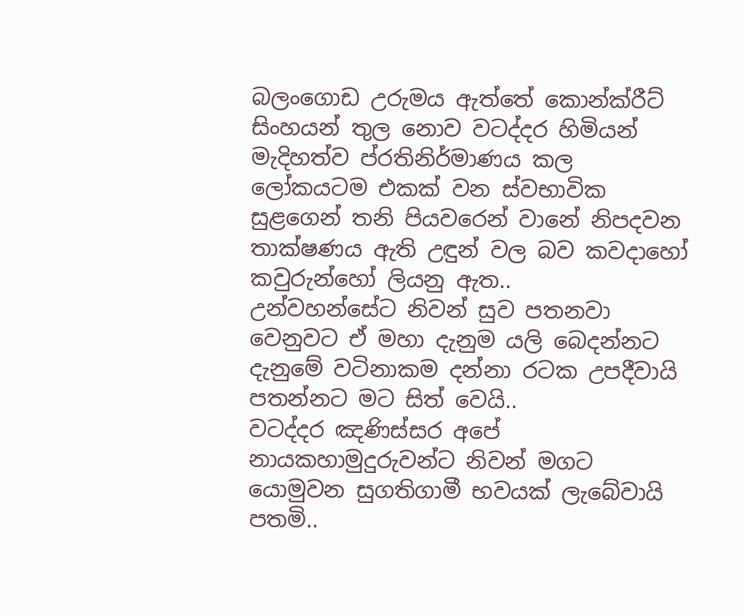බලංගොඩ උරුමය ඇත්තේ කොන්ක්රීට් සිංහයන් තුල නොව වටද්දර හිමියන් මැදිහත්ව ප්රතිනිර්මාණය කල ලෝකයටම එකක් වන ස්වභාවික සුළගෙන් තනි පියවරෙන් වානේ නිපදවන තාක්ෂණය ඇති උඳුන් වල බව කවදාහෝ කවුරුන්හෝ ලියනු ඇත..
උන්වහන්සේට නිවන් සුව පතනවා වෙනුවට ඒ මහා දැනුම යලි බෙදන්නට දැනුමේ වටිනාකම දන්නා රටක උපදීවායි පතන්නට මට සිත් වෙයි..
වටද්දර ඤණිස්සර අපේ නායකහාමුදුරුවන්ට නිවන් මගට යොමුවන සුගතිගාමී භවයක් ලැබේවායි පතමි..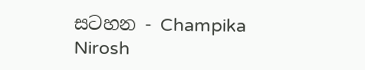සටහන - Champika Nirosh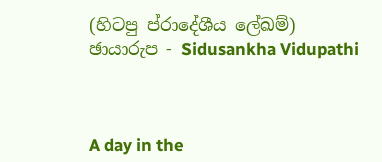(හිටපු ප්රාදේශීය ලේඛම්)
ඡායාරුප - Sidusankha Vidupathi



A day in the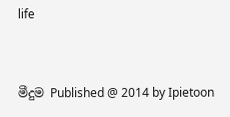life


මීදුම Published @ 2014 by Ipietoon